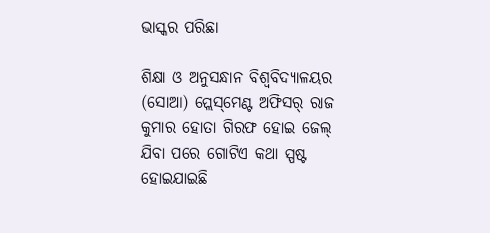ଭାସ୍କର ପରିଛା

ଶିକ୍ଷା ଓ ଅନୁସନ୍ଧାନ ବିଶ୍ୱବିଦ୍ୟାଳୟର (ସୋଆ) ପ୍ଲେସ୍‌ମେଣ୍ଟ ଅଫିସର୍ ରାଜ କୁମାର ହୋତା ଗିରଫ ହୋଇ ଜେଲ୍‍ ଯିବା ପରେ ଗୋଟିଏ କଥା ସ୍ପଷ୍ଟ ହୋଇଯାଇଛି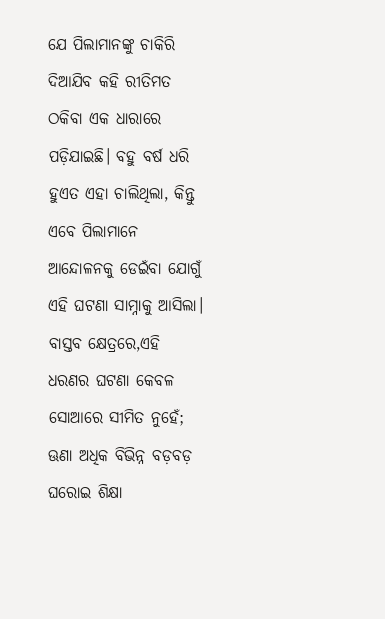ଯେ ପିଲାମାନଙ୍କୁ ଚାକିରି ଦିଆଯିବ କହି ରୀତିମତ ଠକିବା ଏକ ଧାରାରେ ପଡ଼ିଯାଇଛି। ବହୁ ବର୍ଷ ଧରି ହୁଏତ ଏହା ଚାଲିଥିଲା, କିନ୍ତୁ ଏବେ ପିଲାମାନେ ଆନ୍ଦୋଳନକୁ ଡେଇଁବା ଯୋଗୁଁ ଏହି ଘଟଣା ସାମ୍ନାକୁ ଆସିଲା। ବାସ୍ତବ କ୍ଷେତ୍ରରେ,ଏହି ଧରଣର ଘଟଣା କେବଳ ସୋଆରେ ସୀମିତ ନୁହେଁ; ଊଣା ଅଧିକ ବିଭିନ୍ନ ବଡ଼ବଡ଼ ଘରୋଇ ଶିକ୍ଷା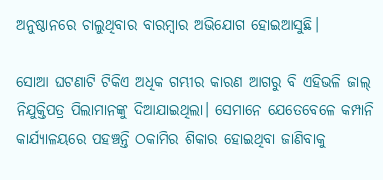ଅନୁଷ୍ଠାନରେ ଚାଲୁଥିବାର ବାରମ୍ବାର ଅଭିଯୋଗ ହୋ‍ଇଆସୁଛି।

ସୋଆ ଘଟଣାଟି ଟିକିଏ ଅଧିକ ଗମ୍ଭୀର କାରଣ ଆଗରୁ ବି ଏହିଭଳି ଜାଲ୍‍ ନିଯୁକ୍ତିପତ୍ର ପିଲାମାନଙ୍କୁ ଦିଆଯାଇଥିଲା। ସେମାନେ ଯେତେବେଳେ କମ୍ପାନି କାର୍ଯ୍ୟାଳୟରେ ପହଞ୍ଚନ୍ତି ଠକାମିର ଶିକାର ହୋଇଥିବା ଜାଣିବାକୁ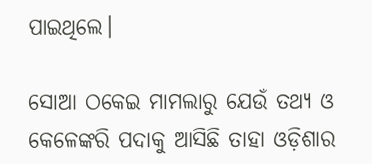ପାଇଥିଲେ।

ସୋଆ ଠକେଇ ମାମଲାରୁ ଯେଉଁ ତଥ୍ୟ ଓ କେଳେଙ୍କରି ପଦାକୁ ଆସିଛି ତାହା ଓଡ଼ିଶାର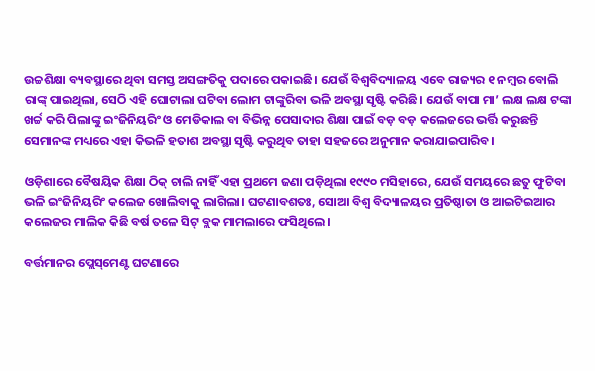ଉଚ୍ଚଶିକ୍ଷା ବ୍ୟବସ୍ଥାରେ ଥିବା ସମସ୍ତ ଅସଙ୍ଗତିକୁ ପଦାରେ ପକାଇଛି। ଯେଉଁ ବିଶ୍ୱବିଦ୍ୟାଳୟ ଏବେ ରାଜ୍ୟର ୧ ନମ୍ବର ବୋଲି ରାଙ୍କ୍‌ ପାଇଥିଲା, ସେଠି ଏହି ଘୋଟାଲା ଘଟିବା ଲୋମ ଟାଙ୍କୁରିବା ଭଳି ଅବସ୍ଥା ସୃଷ୍ଟି କରିଛି। ଯେଉଁ ବାପା ମା’ ଲକ୍ଷ ଲକ୍ଷ ଟଙ୍କା ଖର୍ଚ୍ଚ କରି ପିଲାଙ୍କୁ ଇଂଜିନିୟରିଂ ଓ ମେଡିକାଲ ବା ବିଭିନ୍ନ ପେସାଦାର ଶିକ୍ଷା ପାଇଁ ବଡ଼ ବଡ଼ କଲେଜରେ ଭର୍ତ୍ତି କରୁଛନ୍ତି ସେମାନଙ୍କ ମଧ୍ୟରେ ଏହା କିଭଳି ହତାଶ ଅବସ୍ଥା ସୃଷ୍ଟି କରୁଥିବ ତାହା ସହଜରେ ଅନୁମାନ କରାଯାଇପାରିବ।

ଓଡ଼ିଶାରେ ବୈଷୟିକ ଶିକ୍ଷା ଠିକ୍ ଚାଲି ନାହିଁ ଏହା ପ୍ରଥମେ ଜଣା ପଡ଼ିଥିଲା ୧୯୯୦ ମସିହାରେ, ଯେଉଁ ସମୟରେ ଛତୁ ଫୁଟିବା ଭଳି ଇଂଜିନିୟରିଂ କଲେଜ ଖୋଲିବାକୁ ଲାଗିଲା। ଘଟଣାବଶତଃ, ସୋଆ ବିଶ୍ଵ ବିଦ୍ୟାଳୟର ପ୍ରତିଷ୍ଠାତା ଓ ଆଇଟିଇଆର କଲେଜର ମାଲିକ କିଛି ବର୍ଷ ତଳେ ସିଟ୍ ବ୍ଲକ ମାମଲାରେ ଫସିଥିଲେ।

ବର୍ତ୍ତମାନର ପ୍ଲେସ୍‌ମେଣ୍ଟ ଘଟଣାରେ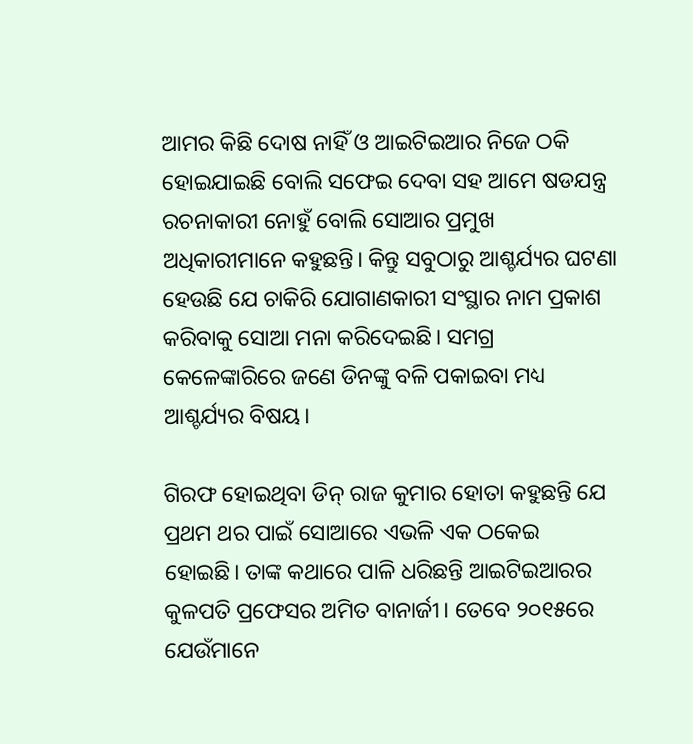ଆମର କିଛି ଦୋଷ ନାହିଁ ଓ ଆଇଟିଇଆର ନିଜେ ଠକି ହୋଇଯାଇଛି ବୋଲି ସଫେଇ ଦେବା ସହ ଆମେ ଷଡଯନ୍ତ୍ର ରଚନାକାରୀ ନୋହୁଁ ବୋଲି ସୋଆର ପ୍ରମୁଖ ଅଧିକାରୀମାନେ କହୁଛନ୍ତି। କିନ୍ତୁ ସବୁଠାରୁ ଆଶ୍ଚର୍ଯ୍ୟର ଘଟଣା ହେଉଛି ଯେ ଚାକିରି ଯୋଗାଣକାରୀ ସଂସ୍ଥାର ନାମ ପ୍ରକାଶ କରିବାକୁ ସୋଆ ମନା କରିଦେଇଛି। ସମଗ୍ର କେଳେଙ୍କାରିରେ ଜଣେ ଡିନଙ୍କୁ ବଳି ପକାଇବା ମଧ୍ୟ ଆଶ୍ଚର୍ଯ୍ୟର ବିଷୟ।

ଗିରଫ ହୋଇଥିବା ଡିନ୍‍ ରାଜ କୁମାର ହୋତା କହୁଛନ୍ତି ଯେ ପ୍ରଥମ ଥର ପାଇଁ ସୋଆରେ ଏଭଳି ଏକ ଠକେଇ ହୋଇଛି। ତାଙ୍କ କଥାରେ ପାଳି ଧରିଛନ୍ତି ଆଇଟିଇଆରର କୁଳପତି ପ୍ରଫେସର ଅମିତ ବାନାର୍ଜୀ। ତେବେ ୨୦୧୫ରେ ଯେଉଁମାନେ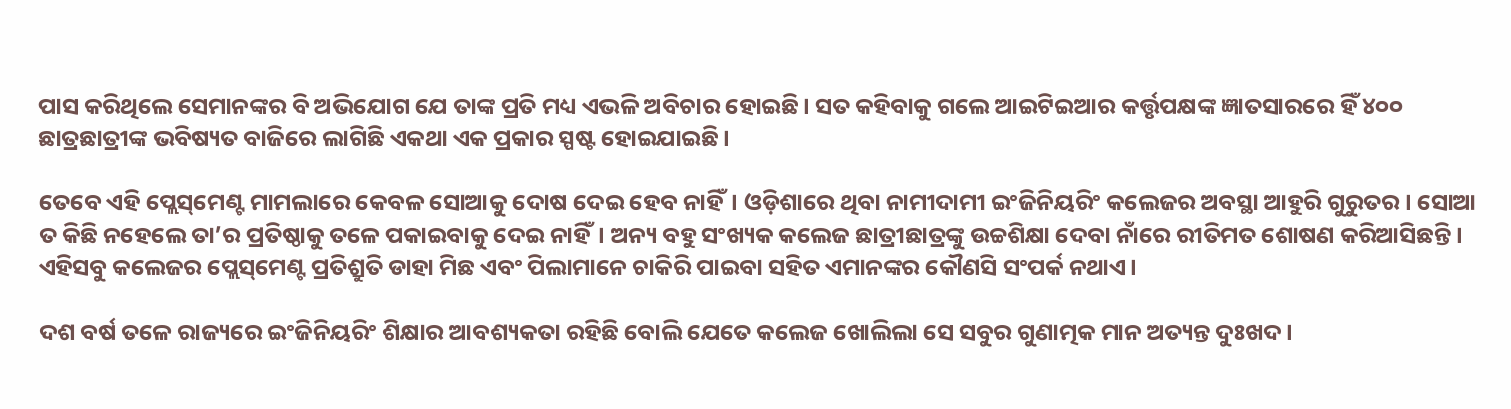ପାସ କରିଥିଲେ ସେମାନଙ୍କର ବି ଅଭିଯୋଗ ଯେ ତାଙ୍କ ପ୍ରତି ମଧ୍ୟ ଏଭଳି ଅବିଚାର ହୋଇଛି। ସତ କହିବାକୁ ଗଲେ ଆଇଟିଇଆର କର୍ତ୍ତୃପକ୍ଷଙ୍କ ଜ୍ଞାତସାରରେ ହିଁ ୪୦୦ ଛାତ୍ରଛାତ୍ରୀଙ୍କ ଭବିଷ୍ୟତ ବାଜିରେ ଲାଗିଛି ଏକଥା ଏକ ପ୍ରକାର ସ୍ପଷ୍ଟ ହୋ‍ଇଯାଇଛି।

ତେବେ ଏହି ପ୍ଲେସ୍‌ମେଣ୍ଟ ମାମଲାରେ କେବଳ ସୋଆକୁ ଦୋଷ ଦେଇ ହେବ ନାହିଁ। ଓଡ଼ିଶାରେ ଥିବା ନାମୀଦାମୀ ଇଂଜିନିୟରିଂ କଲେଜର ଅବସ୍ଥା ଆହୁରି ଗୁରୁତର। ସୋଆ ତ କିଛି ନହେଲେ ତା’ର ପ୍ରତିଷ୍ଠାକୁ ତଳେ ପକାଇବାକୁ ଦେଇ ନାହିଁ। ଅନ୍ୟ ବହୁ ସଂଖ୍ୟକ କଲେଜ ଛାତ୍ରୀଛାତ୍ରଙ୍କୁ ଉଚ୍ଚଶିକ୍ଷା ଦେବା ନାଁରେ ରୀତିମତ ଶୋଷଣ କରିଆସିଛନ୍ତି। ଏହିସବୁ କଲେଜର ପ୍ଲେସ୍‌ମେଣ୍ଟ ପ୍ରତିଶ୍ରୁତି ଡାହା ମିଛ ଏବଂ ପିଲାମାନେ ଚାକିରି ପାଇବା ସହିତ ଏମାନଙ୍କର କୌଣସି ସଂପର୍କ ନଥାଏ।

ଦଶ ବର୍ଷ ତଳେ ରାଜ୍ୟରେ ଇଂଜିନିୟରିଂ ଶିକ୍ଷାର ଆବଶ୍ୟକତା ରହିଛି ବୋଲି ଯେତେ କଲେଜ ଖୋଲିଲା ସେ ସବୁର ଗୁଣାତ୍ମକ ମାନ ଅତ୍ୟନ୍ତ ଦୁଃଖଦ।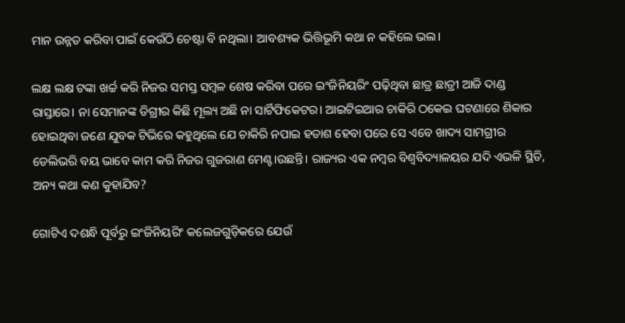ମାନ ଉନ୍ନତ କରିବା ପାଇଁ କେଉଁଠି ଚେଷ୍ଟା ବି ନଥିଲା। ଆବଶ୍ୟକ ଭିତ୍ତିଭୂମି କଥା ନ କହିଲେ ଭଲ।

ଲକ୍ଷ ଲକ୍ଷ ଟଙ୍କା ଖର୍ଚ୍ଚ କରି ନିଜର ସମସ୍ତ ସମ୍ବଳ ଶେଷ କରିବା ପରେ ଇଂଜିନିୟରିଂ ପଢ଼ିଥିବା ଛାତ୍ର ଛାତ୍ରୀ ଆଜି ଦାଣ୍ଡ ରାସ୍ତାରେ। ନା ସେମାନଙ୍କ ଡିଗ୍ରୀର କିଛି ମୂଲ୍ୟ ଅଛି ନା ସାର୍ଟିଫିକେଟର। ଆଇଟିଇଆର ଚାକିରି ଠକେଇ ଘଟଣାରେ ଶିକାର ହୋଇଥିବା ଜଣେ ଯୁବକ ଟିଭିରେ କହୁଥିଲେ ଯେ ଚାକିରି ନପାଇ ହତାଶ ହେବା ପରେ ସେ ଏବେ ଖାଦ୍ୟ ସାମଗ୍ରୀର ଡେଲିଭରି ବୟ ଭାବେ କାମ କରି ନିଜର ଗୁଜରାଣ ମେଣ୍ଟ।ଉଛନ୍ତି। ରାଜ୍ୟର ଏକ ନମ୍ବର ବିଶ୍ୱବିଦ୍ୟାଳୟର ଯଦି ଏଭଳି ସ୍ଥିତି, ଅନ୍ୟ କଥା କଣ କୁହାଯିବ?

ଗୋଟିଏ ଦଶନ୍ଧି ପୂର୍ବରୁ ଇଂଜିନିୟରିଂ କଲେଜଗୁଡ଼ିକରେ ଯେଉଁ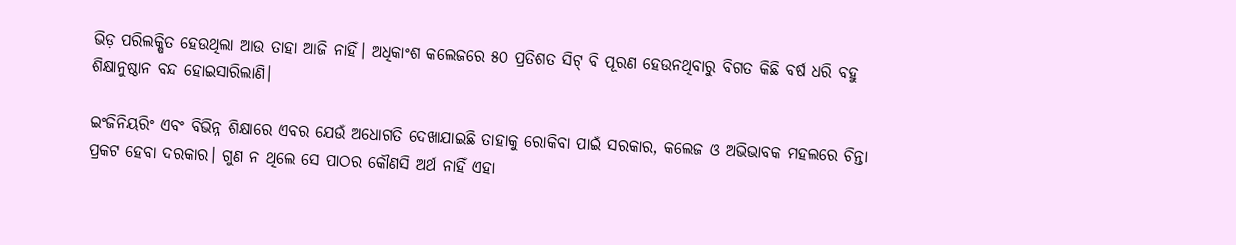ଭିଡ଼ ପରିଲକ୍ଷିତ ହେଉଥିଲା ଆଉ ତାହା ଆଜି ନାହିଁ। ଅଧିକାଂଶ କଲେଜରେ ୫୦ ପ୍ରତିଶତ ସିଟ୍ ବି ପୂରଣ ହେଉନଥିବାରୁ ବିଗତ କିଛି ବର୍ଷ ଧରି ବହୁ ଶିକ୍ଷାନୁଷ୍ଠାନ ବନ୍ଦ ହୋଇସାରିଲାଣି।

ଇଂଜିନିୟରିଂ ଏବଂ ବିଭିନ୍ନ ଶିକ୍ଷାରେ ଏବର ଯେଉଁ ଅଧୋଗତି ଦେଖାଯାଇଛି ତାହାକୁ ରୋକିବା ପାଇଁ ସରକାର, କଲେଜ ଓ ଅଭିଭାବକ ମହଲରେ ଚିନ୍ତା ପ୍ରକଟ ହେବା ଦରକାର। ଗୁଣ ନ ଥିଲେ ସେ ପାଠର କୌଣସି ଅର୍ଥ ନାହିଁ ଏହା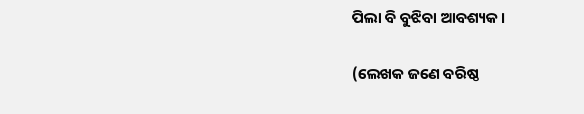ପିଲା ବି ବୁଝିବା ଆବଶ୍ୟକ।

(ଲେଖକ ଜଣେ ବରିଷ୍ଠ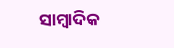ସାମ୍ବାଦିକ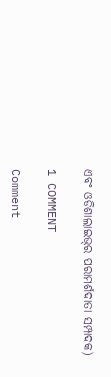ଏବଂ ଓଡିଶାଲାଇଭ୍‍ର ପରାମର୍ଶଦାତା ସମ୍ପାଦକ)

1 COMMENT

Comment